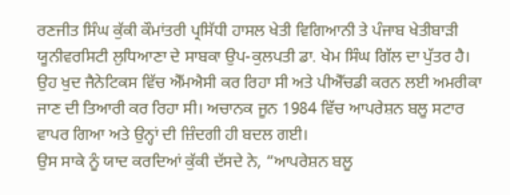ਰਣਜੀਤ ਸਿੰਘ ਕੁੱਕੀ ਕੌਮਾਂਤਰੀ ਪ੍ਰਸਿੱਧੀ ਹਾਸਲ ਖੇਤੀ ਵਿਗਿਆਨੀ ਤੇ ਪੰਜਾਬ ਖੇਤੀਬਾੜੀ ਯੂਨੀਵਰਸਿਟੀ ਲੁਧਿਆਣਾ ਦੇ ਸਾਬਕਾ ਉਪ-ਕੁਲਪਤੀ ਡਾ. ਖੇਮ ਸਿੰਘ ਗਿੱਲ ਦਾ ਪੁੱਤਰ ਹੈ। ਉਹ ਖੁਦ ਜੈਨੇਟਿਕਸ ਵਿੱਚ ਐੱਮਐਸੀ ਕਰ ਰਿਹਾ ਸੀ ਅਤੇ ਪੀਐੱਚਡੀ ਕਰਨ ਲਈ ਅਮਰੀਕਾ ਜਾਣ ਦੀ ਤਿਆਰੀ ਕਰ ਰਿਹਾ ਸੀ। ਅਚਾਨਕ ਜੂਨ 1984 ਵਿੱਚ ਆਪਰੇਸ਼ਨ ਬਲੂ ਸਟਾਰ ਵਾਪਰ ਗਿਆ ਅਤੇ ਉਨ੍ਹਾਂ ਦੀ ਜ਼ਿੰਦਗੀ ਹੀ ਬਦਲ ਗਈ।
ਉਸ ਸਾਕੇ ਨੂੰ ਯਾਦ ਕਰਦਿਆਂ ਕੁੱਕੀ ਦੱਸਦੇ ਨੇ, “ਆਪਰੇਸ਼ਨ ਬਲੂ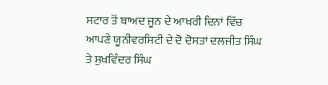ਸਟਾਰ ਤੋਂ ਬਾਅਦ ਜੂਨ ਦੇ ਆਖਰੀ ਦਿਨਾਂ ਵਿੱਚ ਆਪਣੇ ਯੂਨੀਵਰਸਿਟੀ ਦੇ ਦੋ ਦੋਸਤਾਂ ਦਲਜੀਤ ਸਿੰਘ ਤੇ ਸੁਖਵਿੰਦਰ ਸਿੰਘ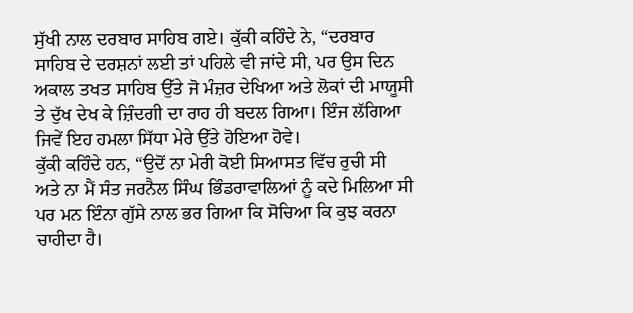ਸੁੱਖੀ ਨਾਲ ਦਰਬਾਰ ਸਾਹਿਬ ਗਏ। ਕੁੱਕੀ ਕਹਿੰਦੇ ਨੇ, “ਦਰਬਾਰ ਸਾਹਿਬ ਦੇ ਦਰਸ਼ਨਾਂ ਲਈ ਤਾਂ ਪਹਿਲੇ ਵੀ ਜਾਂਦੇ ਸੀ, ਪਰ ਉਸ ਦਿਨ ਅਕਾਲ ਤਖਤ ਸਾਹਿਬ ਉੱਤੇ ਜੋ ਮੰਜ਼ਰ ਦੇਖਿਆ ਅਤੇ ਲੋਕਾਂ ਦੀ ਮਾਯੂਸੀ ਤੇ ਦੁੱਖ ਦੇਖ ਕੇ ਜ਼ਿੰਦਗੀ ਦਾ ਰਾਹ ਹੀ ਬਦਲ ਗਿਆ। ਇੰਜ ਲੱਗਿਆ ਜਿਵੇਂ ਇਹ ਹਮਲਾ ਸਿੱਧਾ ਮੇਰੇ ਉੱਤੇ ਹੋਇਆ ਹੋਵੇ।
ਕੁੱਕੀ ਕਹਿੰਦੇ ਹਨ, “ਉਦੋਂ ਨਾ ਮੇਰੀ ਕੋਈ ਸਿਆਸਤ ਵਿੱਚ ਰੁਚੀ ਸੀ ਅਤੇ ਨਾ ਮੈਂ ਸੰਤ ਜਰਨੈਲ ਸਿੰਘ ਭਿੰਡਰਾਵਾਲਿਆਂ ਨੂੰ ਕਦੇ ਮਿਲਿਆ ਸੀ ਪਰ ਮਨ ਇੰਨਾ ਗੁੱਸੇ ਨਾਲ ਭਰ ਗਿਆ ਕਿ ਸੋਚਿਆ ਕਿ ਕੁਝ ਕਰਨਾ ਚਾਹੀਦਾ ਹੈ।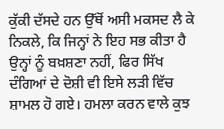ਕੁੱਕੀ ਦੱਸਦੇ ਹਨ ਉੱਥੋਂ ਅਸੀ ਮਕਸਦ ਲੈ ਕੇ ਨਿਕਲੇ, ਕਿ ਜਿਨ੍ਹਾਂ ਨੇ ਇਹ ਸਭ ਕੀਤਾ ਹੈ ਉਨ੍ਹਾਂ ਨੂੰ ਬਖ਼ਸ਼ਣਾ ਨਹੀਂ, ਫਿਰ ਸਿੱਖ ਦੰਗਿਆਂ ਦੇ ਦੋਸ਼ੀ ਵੀ ਇਸੇ ਲੜੀ ਵਿੱਚ ਸ਼ਾਮਲ ਹੋ ਗਏ। ਹਮਲਾ ਕਰਨ ਵਾਲੇ ਕੁਝ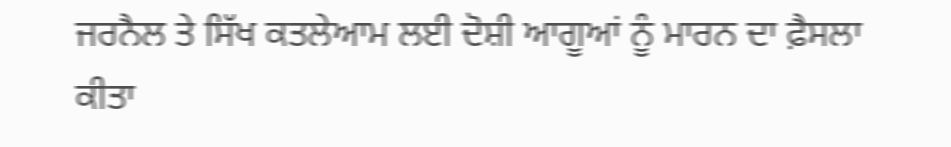ਜਰਨੈਲ ਤੇ ਸਿੱਖ ਕਤਲੇਆਮ ਲਈ ਦੋਸ਼ੀ ਆਗੂਆਂ ਨੂੰ ਮਾਰਨ ਦਾ ਫ਼ੈਸਲਾ ਕੀਤਾ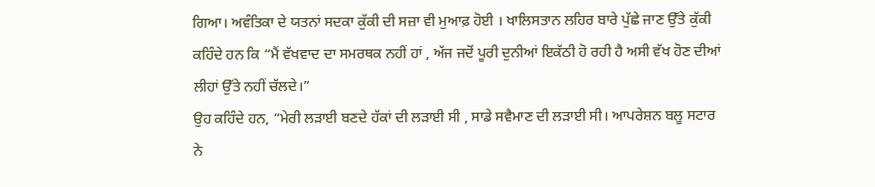ਗਿਆ। ਅਵੰਤਿਕਾ ਦੇ ਯਤਨਾਂ ਸਦਕਾ ਕੁੱਕੀ ਦੀ ਸਜ਼ਾ ਵੀ ਮੁਆਫ਼ ਹੋਈ । ਖਾਲਿਸਤਾਨ ਲਹਿਰ ਬਾਰੇ ਪੁੱਛੇ ਜਾਣ ਉੱਤੇ ਕੁੱਕੀ ਕਹਿੰਦੇ ਹਨ ਕਿ “ਮੈਂ ਵੱਖਵਾਦ ਦਾ ਸਮਰਥਕ ਨਹੀਂ ਹਾਂ , ਅੱਜ ਜਦੋਂ ਪੂਰੀ ਦੁਨੀਆਂ ਇਕੱਠੀ ਹੋ ਰਹੀ ਹੈ ਅਸੀ ਵੱਖ ਹੋਣ ਦੀਆਂ ਲੀਹਾਂ ਉੱਤੇ ਨਹੀਂ ਚੱਲਦੇ।”
ਉਹ ਕਹਿੰਦੇ ਹਨ, “ਮੇਰੀ ਲੜਾਈ ਬਣਦੇ ਹੱਕਾਂ ਦੀ ਲੜਾਈ ਸੀ , ਸਾਡੇ ਸਵੈਮਾਣ ਦੀ ਲੜਾਈ ਸੀ। ਆਪਰੇਸ਼ਨ ਬਲੂ ਸਟਾਰ ਨੇ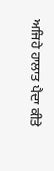ਅਜਿਹੇ ਹਾਲਾਤ ਪੈਦਾ ਕੀਤੇ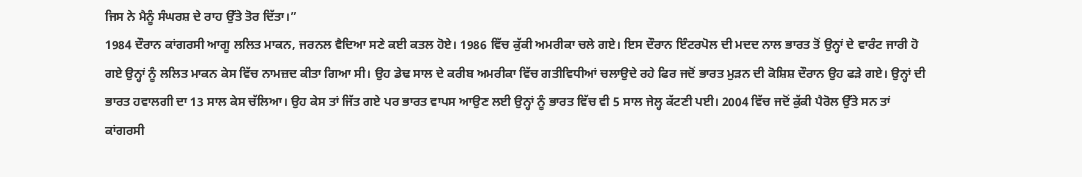ਜਿਸ ਨੇ ਮੈਨੂੰ ਸੰਘਰਸ਼ ਦੇ ਰਾਹ ਉੱਤੇ ਤੋਰ ਦਿੱਤਾ।”
1984 ਦੌਰਾਨ ਕਾਂਗਰਸੀ ਆਗੂ ਲਲਿਤ ਮਾਕਨ, ਜਰਨਲ ਵੈਦਿਆ ਸਣੇ ਕਈ ਕਤਲ ਹੋਏ। 1986 ਵਿੱਚ ਕੁੱਕੀ ਅਮਰੀਕਾ ਚਲੇ ਗਏ। ਇਸ ਦੌਰਾਨ ਇੰਟਰਪੋਲ ਦੀ ਮਦਦ ਨਾਲ ਭਾਰਤ ਤੋਂ ਉਨ੍ਹਾਂ ਦੇ ਵਾਰੰਟ ਜਾਰੀ ਹੋ ਗਏ ਉਨ੍ਹਾਂ ਨੂੰ ਲਲਿਤ ਮਾਕਨ ਕੇਸ ਵਿੱਚ ਨਾਮਜ਼ਦ ਕੀਤਾ ਗਿਆ ਸੀ। ਉਹ ਡੇਢ ਸਾਲ ਦੇ ਕਰੀਬ ਅਮਰੀਕਾ ਵਿੱਚ ਗਤੀਵਿਧੀਆਂ ਚਲਾਉਦੇ ਰਹੇ ਫਿਰ ਜਦੋਂ ਭਾਰਤ ਮੁੜਨ ਦੀ ਕੋਸ਼ਿਸ਼ ਦੌਰਾਨ ਉਹ ਫੜੇ ਗਏ। ਉਨ੍ਹਾਂ ਦੀ ਭਾਰਤ ਹਵਾਲਗੀ ਦਾ 13 ਸਾਲ ਕੇਸ ਚੱਲਿਆ। ਉਹ ਕੇਸ ਤਾਂ ਜਿੱਤ ਗਏ ਪਰ ਭਾਰਤ ਵਾਪਸ ਆਉਣ ਲਈ ਉਨ੍ਹਾਂ ਨੂੰ ਭਾਰਤ ਵਿੱਚ ਵੀ 5 ਸਾਲ ਜੇਲ੍ਹ ਕੱਟਣੀ ਪਈ। 2004 ਵਿੱਚ ਜਦੋਂ ਕੁੱਕੀ ਪੈਰੋਲ ਉੱਤੇ ਸਨ ਤਾਂ ਕਾਂਗਰਸੀ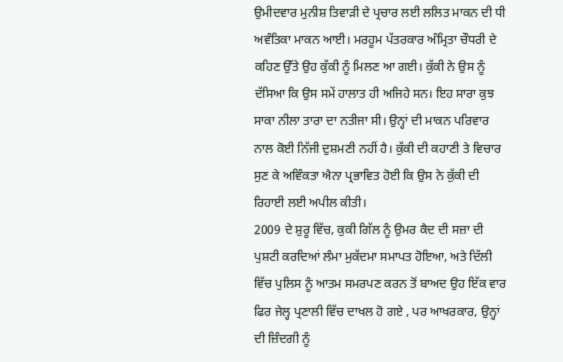ਉਮੀਦਵਾਰ ਮੁਨੀਸ਼ ਤਿਵਾੜੀ ਦੇ ਪ੍ਰਚਾਰ ਲਈ ਲਲਿਤ ਮਾਕਨ ਦੀ ਧੀ ਅਵੰਤਿਕਾ ਮਾਕਨ ਆਈ। ਮਰਹੂਮ ਪੱਤਰਕਾਰ ਅੰਮ੍ਰਿਤਾ ਚੌਧਰੀ ਦੇ ਕਹਿਣ ਉੱਤੇ ਉਹ ਕੁੱਕੀ ਨੂੰ ਮਿਲਣ ਆ ਗਈ। ਕੁੱਕੀ ਨੇ ਉਸ ਨੂੰ ਦੱਸਿਆ ਕਿ ਉਸ ਸਮੇਂ ਹਾਲਾਤ ਹੀ ਅਜਿਹੇ ਸਨ। ਇਹ ਸਾਰਾ ਕੁਝ ਸਾਕਾ ਨੀਲਾ ਤਾਰਾ ਦਾ ਨਤੀਜਾ ਸੀ। ਉਨ੍ਹਾਂ ਦੀ ਮਾਕਨ ਪਰਿਵਾਰ ਨਾਲ ਕੋਈ ਨਿੱਜੀ ਦੁਸ਼ਮਣੀ ਨਹੀਂ ਹੈ। ਕੁੱਕੀ ਦੀ ਕਹਾਣੀ ਤੇ ਵਿਚਾਰ ਸੁਣ ਕੇ ਅਵਿੰਕਤਾ ਐਨਾ ਪ੍ਰਭਾਵਿਤ ਹੋਈ ਕਿ ਉਸ ਨੇ ਕੁੱਕੀ ਦੀ ਰਿਹਾਈ ਲਈ ਅਪੀਲ ਕੀਤੀ।
2009 ਦੇ ਸ਼ੁਰੂ ਵਿੱਚ, ਕੁਕੀ ਗਿੱਲ ਨੂੰ ਉਮਰ ਕੈਦ ਦੀ ਸਜ਼ਾ ਦੀ ਪੁਸ਼ਟੀ ਕਰਦਿਆਂ ਲੰਮਾ ਮੁਕੱਦਮਾ ਸਮਾਪਤ ਹੋਇਆ, ਅਤੇ ਦਿੱਲੀ ਵਿੱਚ ਪੁਲਿਸ ਨੂੰ ਆਤਮ ਸਮਰਪਣ ਕਰਨ ਤੋਂ ਬਾਅਦ ਉਹ ਇੱਕ ਵਾਰ ਫਿਰ ਜੇਲ੍ਹ ਪ੍ਰਣਾਲੀ ਵਿੱਚ ਦਾਖਲ ਹੋ ਗਏ , ਪਰ ਆਖਰਕਾਰ, ਉਨ੍ਹਾਂ ਦੀ ਜ਼ਿੰਦਗੀ ਨੂੰ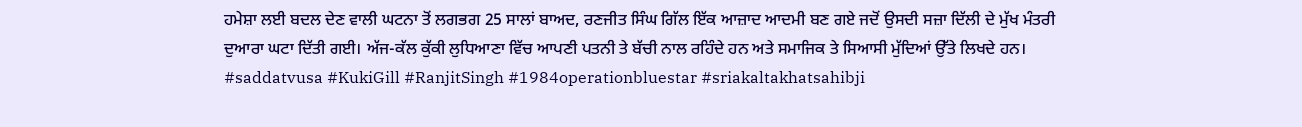ਹਮੇਸ਼ਾ ਲਈ ਬਦਲ ਦੇਣ ਵਾਲੀ ਘਟਨਾ ਤੋਂ ਲਗਭਗ 25 ਸਾਲਾਂ ਬਾਅਦ, ਰਣਜੀਤ ਸਿੰਘ ਗਿੱਲ ਇੱਕ ਆਜ਼ਾਦ ਆਦਮੀ ਬਣ ਗਏ ਜਦੋਂ ਉਸਦੀ ਸਜ਼ਾ ਦਿੱਲੀ ਦੇ ਮੁੱਖ ਮੰਤਰੀ ਦੁਆਰਾ ਘਟਾ ਦਿੱਤੀ ਗਈ। ਅੱਜ-ਕੱਲ ਕੁੱਕੀ ਲੁਧਿਆਣਾ ਵਿੱਚ ਆਪਣੀ ਪਤਨੀ ਤੇ ਬੱਚੀ ਨਾਲ ਰਹਿੰਦੇ ਹਨ ਅਤੇ ਸਮਾਜਿਕ ਤੇ ਸਿਆਸੀ ਮੁੱਦਿਆਂ ਉੱਤੇ ਲਿਖਦੇ ਹਨ।
#saddatvusa #KukiGill #RanjitSingh #1984operationbluestar #sriakaltakhatsahibji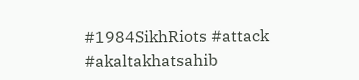#1984SikhRiots #attack #akaltakhatsahib